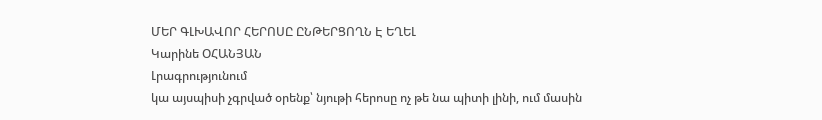ՄԵՐ ԳԼԽԱՎՈՐ ՀԵՐՈՍԸ ԸՆԹԵՐՑՈՂՆ Է ԵՂԵԼ
Կարինե ՕՀԱՆՅԱՆ
Լրագրությունում
կա այսպիսի չգրված օրենք՝ նյութի հերոսը ոչ թե նա պիտի լինի, ում մասին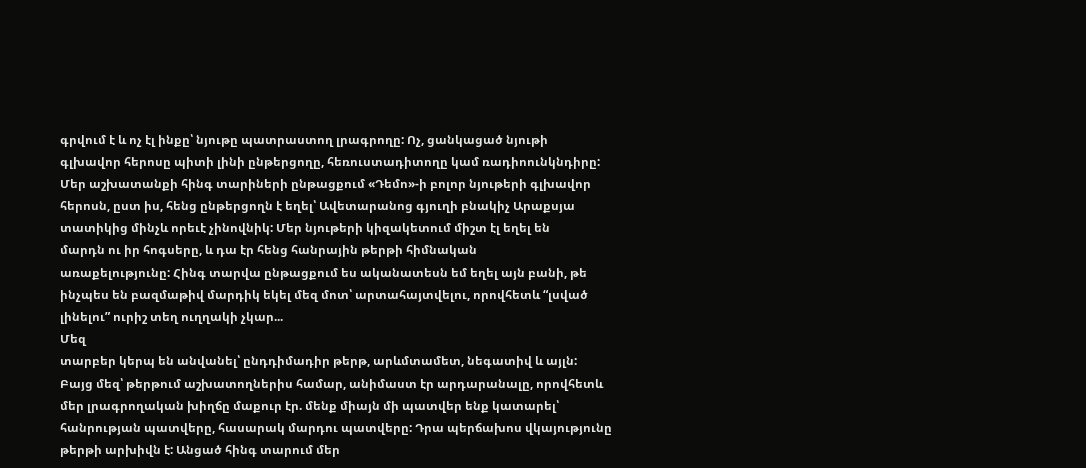գրվում է և ոչ էլ ինքը՝ նյութը պատրաստող լրագրողը: Ոչ, ցանկացած նյութի
գլխավոր հերոսը պիտի լինի ընթերցողը, հեռուստադիտողը կամ ռադիոունկնդիրը:
Մեր աշխատանքի հինգ տարիների ընթացքում «Դեմո»-ի բոլոր նյութերի գլխավոր
հերոսն, ըստ իս, հենց ընթերցողն է եղել՝ Ավետարանոց գյուղի բնակիչ Արաքսյա
տատիկից մինչև որեւէ չինովնիկ: Մեր նյութերի կիզակետում միշտ էլ եղել են
մարդն ու իր հոգսերը, և դա էր հենց հանրային թերթի հիմնական
առաքելությունը: Հինգ տարվա ընթացքում ես ականատեսն եմ եղել այն բանի, թե
ինչպես են բազմաթիվ մարդիկ եկել մեզ մոտ՝ արտահայտվելու, որովհետև “լսված
լինելու” ուրիշ տեղ ուղղակի չկար...
Մեզ
տարբեր կերպ են անվանել՝ ընդդիմադիր թերթ, արևմտամետ, նեգատիվ և այլն:
Բայց մեզ՝ թերթում աշխատողներիս համար, անիմաստ էր արդարանալը, որովհետև
մեր լրագրողական խիղճը մաքուր էր. մենք միայն մի պատվեր ենք կատարել՝
հանրության պատվերը, հասարակ մարդու պատվերը: Դրա պերճախոս վկայությունը
թերթի արխիվն է: Անցած հինգ տարում մեր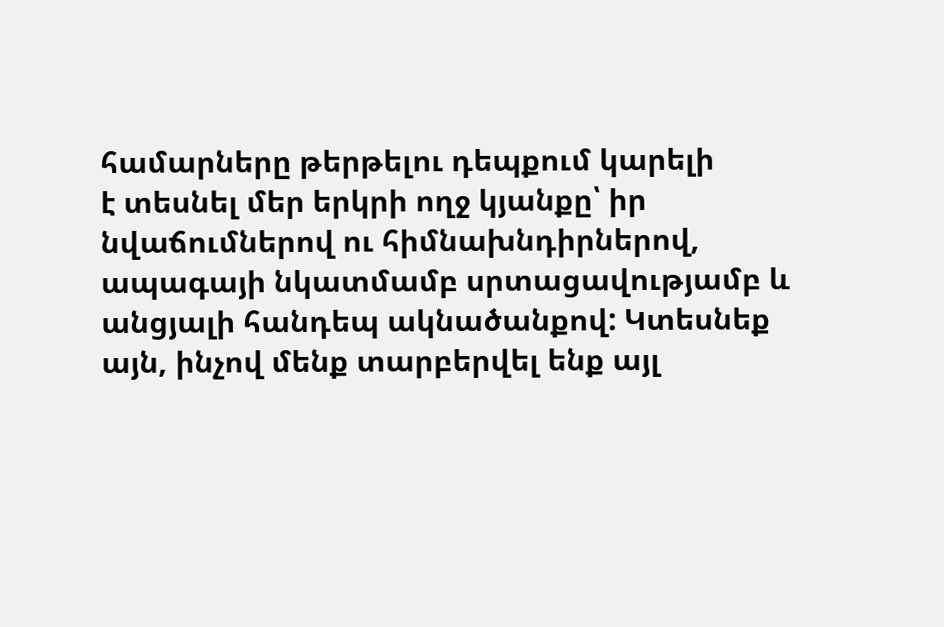համարները թերթելու դեպքում կարելի
է տեսնել մեր երկրի ողջ կյանքը՝ իր նվաճումներով ու հիմնախնդիրներով,
ապագայի նկատմամբ սրտացավությամբ և անցյալի հանդեպ ակնածանքով: Կտեսնեք
այն, ինչով մենք տարբերվել ենք այլ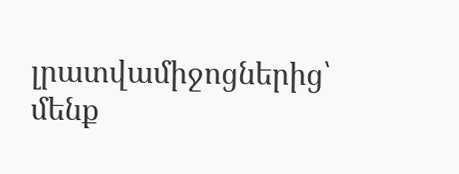լրատվամիջոցներից՝ մենք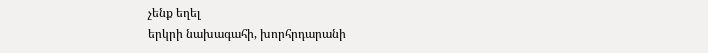չենք եղել
երկրի նախագահի, խորհրդարանի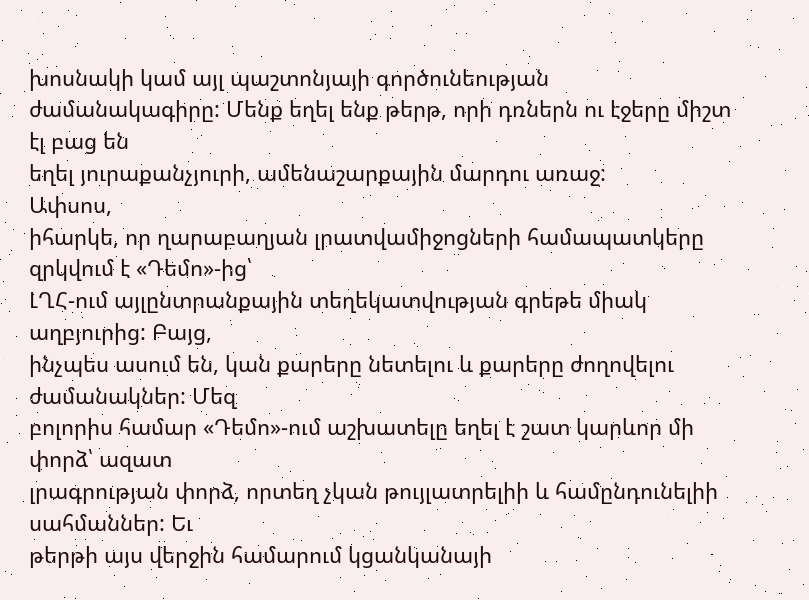խոսնակի կամ այլ պաշտոնյայի գործունեության
ժամանակագիրը: Մենք եղել ենք թերթ, որի դռներն ու էջերը միշտ էլ բաց են
եղել յուրաքանչյուրի, ամենաշարքային մարդու առաջ:
Ափսոս,
իհարկե, որ ղարաբաղյան լրատվամիջոցների համապատկերը զրկվում է «Դեմո»-ից՝
ԼՂՀ-ում այլընտրանքային տեղեկատվության գրեթե միակ աղբյուրից: Բայց,
ինչպես ասում են, կան քարերը նետելու և քարերը ժողովելու ժամանակներ: Մեզ
բոլորիս համար «Դեմո»-ում աշխատելը եղել է շատ կարևոր մի փորձ՝ ազատ
լրագրության փորձ, որտեղ չկան թույլատրելիի և համընդունելիի սահմաններ: Եւ
թերթի այս վերջին համարում կցանկանայի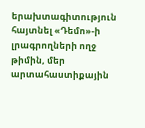երախտագիտություն հայտնել «Դեմո»-ի
լրագրողների ողջ թիմին, մեր արտահաստիքային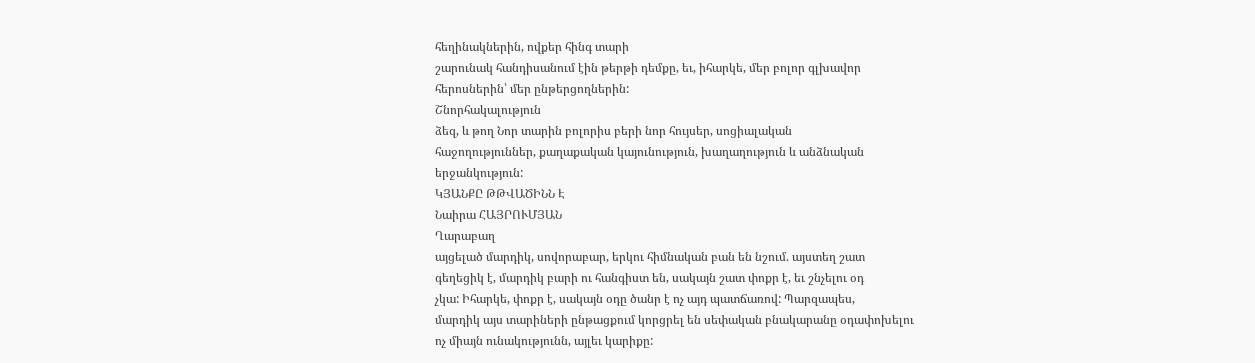հեղինակներին, ովքեր հինգ տարի
շարունակ հանդիսանում էին թերթի դեմքը, եւ, իհարկե, մեր բոլոր գլխավոր
հերոսներին՝ մեր ընթերցողներին:
Շնորհակալություն
ձեզ, և թող Նոր տարին բոլորիս բերի նոր հույսեր, սոցիալական
հաջողություններ, քաղաքական կայունություն, խաղաղություն և անձնական
երջանկություն:
ԿՅԱՆՔԸ ԹԹՎԱԾԻՆՆ Է
Նաիրա ՀԱՅՐՈՒՄՅԱՆ
Ղարաբաղ
այցելած մարդիկ, սովորաբար, երկու հիմնական բան են նշում. այստեղ շատ
գեղեցիկ է, մարդիկ բարի ու հանգիստ են, սակայն շատ փոքր է, եւ շնչելու օդ
չկա: Իհարկե, փոքր է, սակայն օդը ծանր է ոչ այդ պատճառով: Պարզապես,
մարդիկ այս տարիների ընթացքում կորցրել են սեփական բնակարանը օդափոխելու
ոչ միայն ունակությունն, այլեւ կարիքը: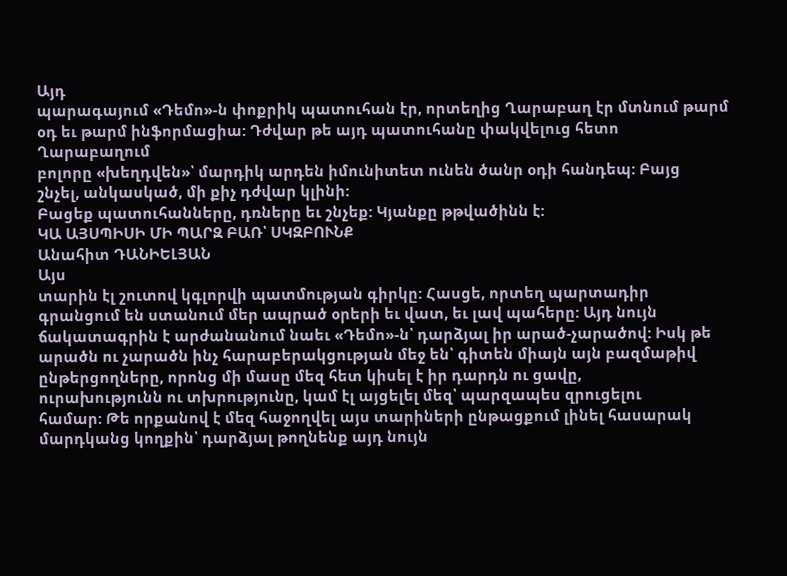Այդ
պարագայում «Դեմո»-ն փոքրիկ պատուհան էր, որտեղից Ղարաբաղ էր մտնում թարմ
օդ եւ թարմ ինֆորմացիա: Դժվար թե այդ պատուհանը փակվելուց հետո Ղարաբաղում
բոլորը «խեղդվեն»՝ մարդիկ արդեն իմունիտետ ունեն ծանր օդի հանդեպ: Բայց
շնչել, անկասկած, մի քիչ դժվար կլինի:
Բացեք պատուհանները, դռները եւ շնչեք: Կյանքը թթվածինն է:
ԿԱ ԱՅՍՊԻՍԻ ՄԻ ՊԱՐԶ ԲԱՌ՝ ՍԿԶԲՈՒՆՔ
Անահիտ ԴԱՆԻԵԼՅԱՆ
Այս
տարին էլ շուտով կգլորվի պատմության գիրկը: Հասցե, որտեղ պարտադիր
գրանցում են ստանում մեր ապրած օրերի եւ վատ, եւ լավ պահերը: Այդ նույն
ճակատագրին է արժանանում նաեւ «Դեմո»-ն՝ դարձյալ իր արած-չարածով: Իսկ թե
արածն ու չարածն ինչ հարաբերակցության մեջ են՝ գիտեն միայն այն բազմաթիվ
ընթերցողները, որոնց մի մասը մեզ հետ կիսել է իր դարդն ու ցավը,
ուրախությունն ու տխրությունը, կամ էլ այցելել մեզ՝ պարզապես զրուցելու
համար: Թե որքանով է մեզ հաջողվել այս տարիների ընթացքում լինել հասարակ
մարդկանց կողքին՝ դարձյալ թողնենք այդ նույն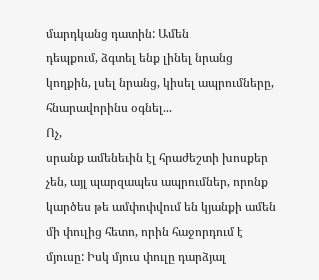մարդկանց դատին: Ամեն
դեպքում, ձգտել ենք լինել նրանց կողքին, լսել նրանց, կիսել ապրումները,
հնարավորինս օգնել...
Ոչ,
սրանք ամենեւին էլ հրաժեշտի խոսքեր չեն, այլ պարզապես ապրումներ, որոնք
կարծես թե ամփոփվում են կյանքի ամեն մի փուլից հետո, որին հաջորդում է
մյուսը: Իսկ մյուս փուլը դարձյալ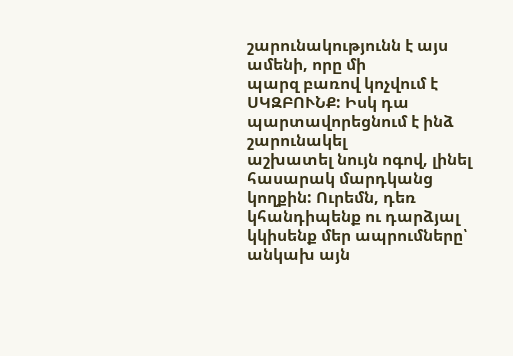շարունակությունն է այս ամենի, որը մի
պարզ բառով կոչվում է ՍԿԶԲՈՒՆՔ: Իսկ դա պարտավորեցնում է ինձ շարունակել
աշխատել նույն ոգով, լինել հասարակ մարդկանց կողքին: Ուրեմն, դեռ
կհանդիպենք ու դարձյալ կկիսենք մեր ապրումները՝ անկախ այն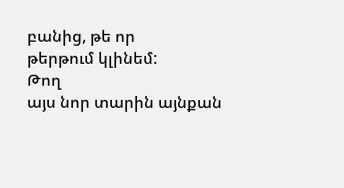բանից, թե որ
թերթում կլինեմ:
Թող
այս նոր տարին այնքան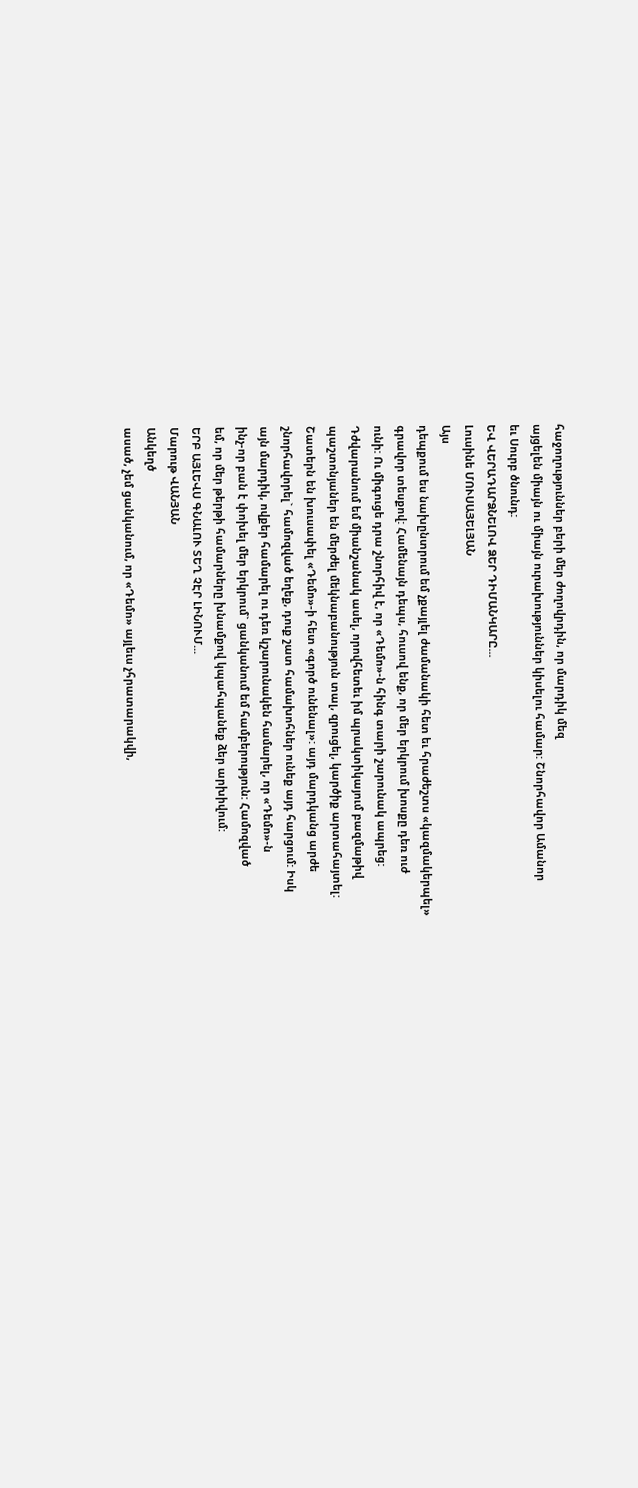հաջողություններ բերի մեր ժողովրդին, որ մարդիկ մեզ
այցելեն միայն ու միայն ուրախություններ կիսելու համար: Շնորհավոր Ամանոր
եւ Սուրբ ծնունդ:
ԵՎ ՎԵՐԱԴԱՐՁՆԵԼՈՎ ՁԵՐ ԴԻՄԱՆԿԱՐԸ...
Լուսինե ՄՈՒՍԱՅԵԼՅԱՆ
Այս
դեպքում ես նախընտրում եմ չքայլել ժամանակի հետ եւ հրաժեշտս «կազմակերպել»
գրավոր տեսքով: Համենայն դեպս, հուսով ենք, որ մեր երկրում խոսքը դեռ ուժ
ունի: Ու միգուցե դրա շնորհիվ է, որ «Դեմո»-ն հինգ տարի շարունակ ապրեց:
Դժվարանում եմ միանշանակ ասել, որովհետեւ իմ պրակտիկայում բազմաթիվ
պաշտոնյաներ են մերժել մեկնաբանություն տալ, զրուցել, կարծիք արտահայտել:
Շատերն են խուսափել «Դեմո»-ի հետ «գործ ունենալ»: այդ մարդկանց արժե
շնորհավորել` համոզված եղեք, դուք շատ համախոհներ ունեք այդ հարցում: Իսկ
այն մարդիկ, ովքեր համարել ու դեռ կշարունակեն համարել, որ «Դեմո»-ն
ինչ-որ բան է փոխել մեր երկրում` ցանկանում եմ համբերություն: Համոզված
եմ, որ մեր թերթի համարները խնամքով կպահպանեք ձեր արխիվում:
ԵՐԲ ԱՅԼԵՎՍ ԳՆԱԼՈՒ ՏԵՂ ՉԷՐ ԼԻՆՈՒՄ...
Մարութ ՎԱՆՅԱՆ
Անկեղծ
ասած, չեմ ցանկանում, որ «Դեմո» այլեւս չհրատարակվի,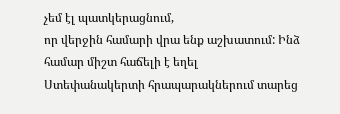չեմ էլ պատկերացնում,
որ վերջին համարի վրա ենք աշխատում: Ինձ համար միշտ հաճելի է եղել
Ստեփանակերտի հրապարակներում տարեց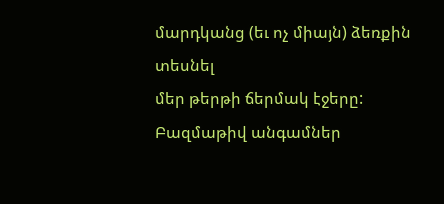մարդկանց (եւ ոչ միայն) ձեռքին տեսնել
մեր թերթի ճերմակ էջերը: Բազմաթիվ անգամներ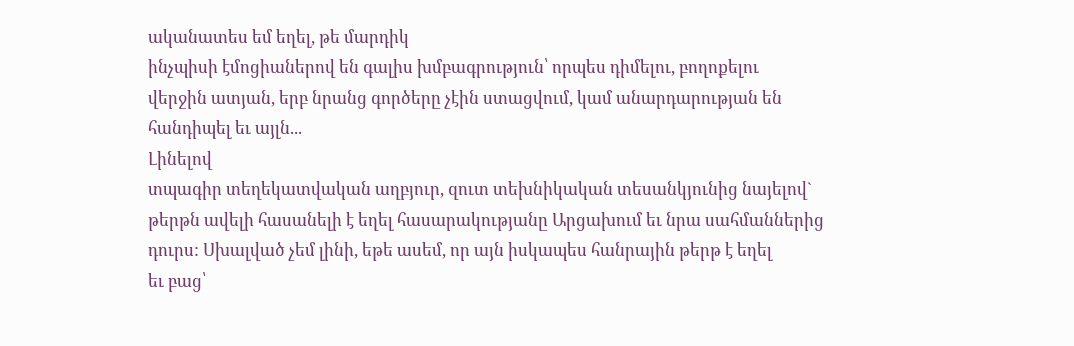ականատես եմ եղել, թե մարդիկ
ինչպիսի էմոցիաներով են գալիս խմբագրություն՝ որպես դիմելու, բողոքելու
վերջին ատյան, երբ նրանց գործերը չէին ստացվում, կամ անարդարության են
հանդիպել եւ այլն...
Լինելով
տպագիր տեղեկատվական աղբյուր, զուտ տեխնիկական տեսանկյունից նայելով`
թերթն ավելի հասանելի է եղել հասարակությանը Արցախում եւ նրա սահմաններից
դուրս: Սխալված չեմ լինի, եթե ասեմ, որ այն իսկապես հանրային թերթ է եղել
եւ բաց՝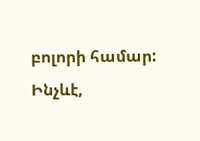բոլորի համար: Ինչևէ,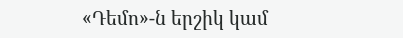«Դեմո»-ն երշիկ կամ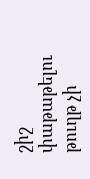շիշ փաթաթելու թուղթ չի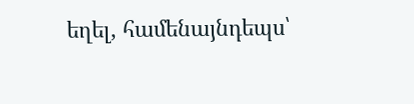եղել, համենայնդեպս՝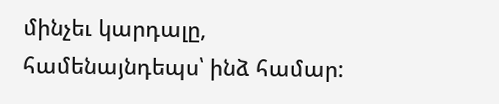մինչեւ կարդալը, համենայնդեպս՝ ինձ համար: